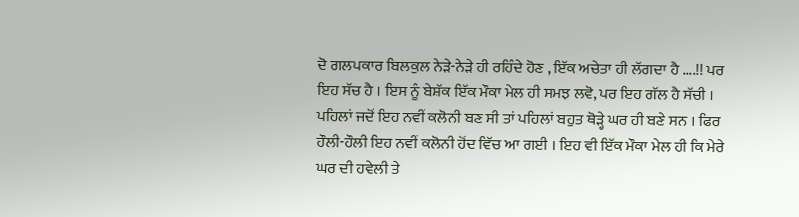ਦੋ ਗਲਪਕਾਰ ਬਿਲਕੁਲ ਨੇੜੇ-ਨੇੜੇ ਹੀ ਰਹਿੰਦੇ ਹੋਣ , ਇੱਕ ਅਚੇਤਾ ਹੀ ਲੱਗਦਾ ਹੈ ....!! ਪਰ ਇਹ ਸੱਚ ਹੈ । ਇਸ ਨੂੰ ਬੇਸ਼ੱਕ ਇੱਕ ਮੌਕਾ ਮੇਲ ਹੀ ਸਮਝ ਲਵੋ, ਪਰ ਇਹ ਗੱਲ ਹੈ ਸੱਚੀ । ਪਹਿਲਾਂ ਜਦੋਂ ਇਹ ਨਵੀਂ ਕਲੋਨੀ ਬਣ ਸੀ ਤਾਂ ਪਹਿਲਾਂ ਬਹੁਤ ਥੋੜ੍ਹੇ ਘਰ ਹੀ ਬਣੇ ਸਨ । ਫਿਰ ਹੌਲੀ-ਹੌਲੀ ਇਹ ਨਵੀਂ ਕਲੋਨੀ ਹੋਂਦ ਵਿੱਚ ਆ ਗਈ । ਇਹ ਵੀ ਇੱਕ ਮੌਕਾ ਮੇਲ ਹੀ ਕਿ ਮੇਰੇ ਘਰ ਦੀ ਹਵੇਲੀ ਤੇ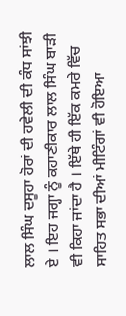ਲਾਲ ਸਿੰਘ ਦਸੂਹਾ ਹੋਰਾਂ ਦੀ ਹਵੇਲੀ ਦੀ ਕੰਧ ਸਾਂਝੀ ਏ । ਇਹ ਜਗ੍ਹਾ ਨੂੰ ਕਹਾਣੀਕਾਰ ਲਾਲ ਸਿੰਘ ਬਾੜੀ ਵੀ ਕਿਹਾ ਜਾਂਦਾ ਹੈ । ਇੱਥੇ ਹੀ ਇੱਕ ਕਮਰੇ ਵਿੱਚ ਸਾਹਿਤ ਸਭਾ ਦੀਆਂ ਮੀਟਿੰਗਾਂ ਵੀ ਹੋਇਆ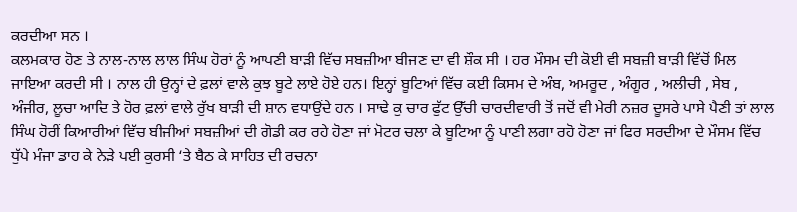ਕਰਦੀਆ ਸਨ ।
ਕਲਮਕਾਰ ਹੋਣ ਤੇ ਨਾਲ-ਨਾਲ ਲਾਲ ਸਿੰਘ ਹੋਰਾਂ ਨੂੰ ਆਪਣੀ ਬਾੜੀ ਵਿੱਚ ਸਬਜ਼ੀਆ ਬੀਜਣ ਦਾ ਵੀ ਸ਼ੌਕ ਸੀ । ਹਰ ਮੌਸਮ ਦੀ ਕੋਈ ਵੀ ਸਬਜ਼ੀ ਬਾੜੀ ਵਿੱਚੋਂ ਮਿਲ ਜਾਇਆ ਕਰਦੀ ਸੀ । ਨਾਲ ਹੀ ਉਨ੍ਹਾਂ ਦੇ ਫ਼ਲਾਂ ਵਾਲੇ ਕੁਝ ਬੂਟੇ ਲਾਏ ਹੋਏ ਹਨ। ਇਨ੍ਹਾਂ ਬੂਟਿਆਂ ਵਿੱਚ ਕਈ ਕਿਸਮ ਦੇ ਅੰਬ, ਅਮਰੂਦ , ਅੰਗੂਰ , ਅਲੀਚੀ , ਸੇਬ , ਅੰਜੀਰ, ਲੂਚਾ ਆਦਿ ਤੇ ਹੋਰ ਫ਼ਲਾਂ ਵਾਲੇ ਰੁੱਖ ਬਾੜੀ ਦੀ ਸ਼ਾਨ ਵਧਾਉਂਦੇ ਹਨ । ਸਾਢੇ ਕੁ ਚਾਰ ਫੁੱਟ ਉੱਚੀ ਚਾਰਦੀਵਾਰੀ ਤੋਂ ਜਦੋਂ ਵੀ ਮੇਰੀ ਨਜ਼ਰ ਦੂਸਰੇ ਪਾਸੇ ਪੈਣੀ ਤਾਂ ਲਾਲ ਸਿੰਘ ਹੋਰੀਂ ਕਿਆਰੀਆਂ ਵਿੱਚ ਬੀਜੀਆਂ ਸਬਜ਼ੀਆਂ ਦੀ ਗੋਡੀ ਕਰ ਰਹੇ ਹੋਣਾ ਜਾਂ ਮੋਟਰ ਚਲਾ ਕੇ ਬੂਟਿਆ ਨੂੰ ਪਾਣੀ ਲਗਾ ਰਹੋ ਹੋਣਾ ਜਾਂ ਫਿਰ ਸਰਦੀਆ ਦੇ ਮੌਸਮ ਵਿੱਚ ਧੁੱਪੇ ਮੰਜਾ ਡਾਹ ਕੇ ਨੇੜੇ ਪਈ ਕੁਰਸੀ ‘ਤੇ ਬੈਠ ਕੇ ਸਾਹਿਤ ਦੀ ਰਚਨਾ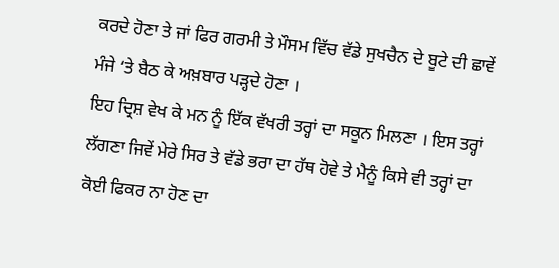ਕਰਦੇ ਹੋਣਾ ਤੇ ਜਾਂ ਫਿਰ ਗਰਮੀ ਤੇ ਮੌਸਮ ਵਿੱਚ ਵੱਡੇ ਸੁਖਚੈਨ ਦੇ ਬੂਟੇ ਦੀ ਛਾਵੇਂ ਮੰਜੇ ‘ਤੇ ਬੈਠ ਕੇ ਅਖ਼ਬਾਰ ਪੜ੍ਹਦੇ ਹੋਣਾ ।
ਇਹ ਦ੍ਰਿਸ਼ ਵੇਖ ਕੇ ਮਨ ਨੂੰ ਇੱਕ ਵੱਖਰੀ ਤਰ੍ਹਾਂ ਦਾ ਸਕੂਨ ਮਿਲਣਾ । ਇਸ ਤਰ੍ਹਾਂ ਲੱਗਣਾ ਜਿਵੇਂ ਮੇਰੇ ਸਿਰ ਤੇ ਵੱਡੇ ਭਰਾ ਦਾ ਹੱਥ ਹੋਵੇ ਤੇ ਮੈਨੂੰ ਕਿਸੇ ਵੀ ਤਰ੍ਹਾਂ ਦਾ ਕੋਈ ਫਿਕਰ ਨਾ ਹੋਣ ਦਾ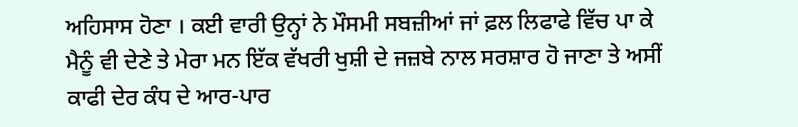ਅਹਿਸਾਸ ਹੋਣਾ । ਕਈ ਵਾਰੀ ਉਨ੍ਹਾਂ ਨੇ ਮੌਸਮੀ ਸਬਜ਼ੀਆਂ ਜਾਂ ਫ਼ਲ ਲਿਫਾਫੇ ਵਿੱਚ ਪਾ ਕੇ ਮੈਨੂੰ ਵੀ ਦੇਣੇ ਤੇ ਮੇਰਾ ਮਨ ਇੱਕ ਵੱਖਰੀ ਖੁਸ਼ੀ ਦੇ ਜਜ਼ਬੇ ਨਾਲ ਸਰਸ਼ਾਰ ਹੋ ਜਾਣਾ ਤੇ ਅਸੀਂ ਕਾਫੀ ਦੇਰ ਕੰਧ ਦੇ ਆਰ-ਪਾਰ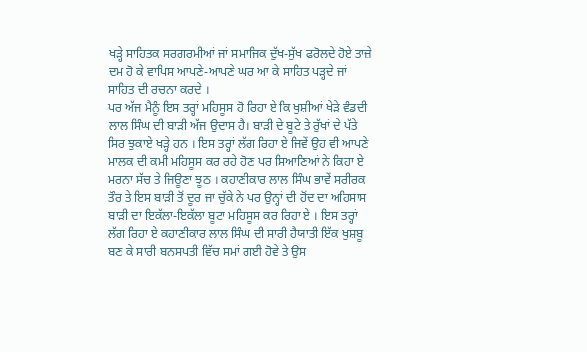ਖੜ੍ਹੇ ਸਾਹਿਤਕ ਸਰਗਰਮੀਆਂ ਜਾਂ ਸਮਾਜਿਕ ਦੁੱਖ-ਸੁੱਖ ਫਰੋਲਦੇ ਹੋਏ ਤਾਜ਼ੇ ਦਮ ਹੋ ਕੇ ਵਾਪਿਸ ਆਪਣੇ-ਆਪਣੇ ਘਰ ਆ ਕੇ ਸਾਹਿਤ ਪੜ੍ਹਦੇ ਜਾਂ ਸਾਹਿਤ ਦੀ ਰਚਨਾ ਕਰਦੇ ।
ਪਰ ਅੱਜ ਮੈਨੂੰ ਇਸ ਤਰ੍ਹਾਂ ਮਹਿਸੂਸ ਹੋ ਰਿਹਾ ਏ ਕਿ ਖੁਸ਼ੀਆਂ ਖੇੜੇ ਵੰਡਦੀ ਲਾਲ ਸਿੰਘ ਦੀ ਬਾੜੀ ਅੱਜ ਉਦਾਸ ਹੈ। ਬਾੜੀ ਦੇ ਬੂਟੇ ਤੇ ਰੁੱਖਾਂ ਦੇ ਪੱਤੇ ਸਿਰ ਝੁਕਾਏ ਖੜ੍ਹੇ ਹਨ । ਇਸ ਤਰ੍ਹਾਂ ਲੱਗ ਰਿਹਾ ਏ ਜਿਵੇਂ ਉਹ ਵੀ ਆਪਣੇ ਮਾਲਕ ਦੀ ਕਮੀ ਮਹਿਸੂਸ ਕਰ ਰਹੇ ਹੋਣ ਪਰ ਸਿਆਣਿਆਂ ਨੇ ਕਿਹਾ ਏ ਮਰਨਾ ਸੱਚ ਤੇ ਜਿਊਣਾ ਝੂਠ । ਕਹਾਣੀਕਾਰ ਲਾਲ ਸਿੰਘ ਭਾਵੇਂ ਸਰੀਰਕ ਤੌਰ ਤੇ ਇਸ ਬਾੜੀ ਤੋਂ ਦੂਰ ਜਾ ਚੁੱਕੇ ਨੇ ਪਰ ਉਨ੍ਹਾਂ ਦੀ ਹੋਂਦ ਦਾ ਅਹਿਸਾਸ ਬਾੜੀ ਦਾ ਇਕੱਲਾ-ਇਕੱਲਾ ਬੂਟਾ ਮਹਿਸੂਸ ਕਰ ਰਿਹਾ ਏ । ਇਸ ਤਰ੍ਹਾਂ ਲੱਗ ਰਿਹਾ ਏ ਕਹਾਣੀਕਾਰ ਲਾਲ ਸਿੰਘ ਦੀ ਸਾਰੀ ਹੈਯਾਤੀ ਇੱਕ ਖੁਸ਼ਬੂ ਬਣ ਕੇ ਸਾਰੀ ਬਨਸਪਤੀ ਵਿੱਚ ਸਮਾਂ ਗਈ ਹੋਵੇ ਤੇ ਉਸ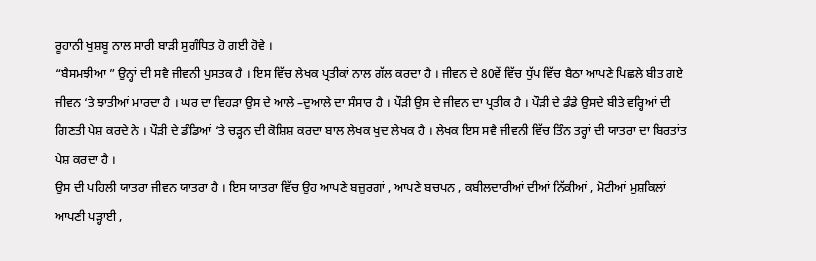ਰੂਹਾਨੀ ਖੁਸ਼ਬੂ ਨਾਲ ਸਾਰੀ ਬਾੜੀ ਸੁਗੰਧਿਤ ਹੋ ਗਈ ਹੋਵੇ ।
“ਬੈਸਮਝੀਆ ” ਉਨ੍ਹਾਂ ਦੀ ਸਵੈ ਜੀਵਨੀ ਪੁਸਤਕ ਹੈ । ਇਸ ਵਿੱਚ ਲੇਖਕ ਪ੍ਰਤੀਕਾਂ ਨਾਲ ਗੱਲ ਕਰਦਾ ਹੈ । ਜੀਵਨ ਦੇ 80ਵੇਂ ਵਿੱਚ ਧੁੱਪ ਵਿੱਚ ਬੈਠਾ ਆਪਣੇ ਪਿਛਲੇ ਬੀਤ ਗਏ ਜੀਵਨ ‘ਤੇ ਝਾਤੀਆਂ ਮਾਰਦਾ ਹੈ । ਘਰ ਦਾ ਵਿਹੜਾ ਉਸ ਦੇ ਆਲੇ –ਦੁਆਲੇ ਦਾ ਸੰਸਾਰ ਹੈ । ਪੌੜੀ ਉਸ ਦੇ ਜੀਵਨ ਦਾ ਪ੍ਰਤੀਕ ਹੈ । ਪੌੜੀ ਦੇ ਡੰਡੇ ਉਸਦੇ ਬੀਤੇ ਵਰ੍ਹਿਆਂ ਦੀ ਗਿਣਤੀ ਪੇਸ਼ ਕਰਦੇ ਨੇ । ਪੌੜੀ ਦੇ ਡੰਡਿਆਂ ‘ਤੇ ਚੜ੍ਹਨ ਦੀ ਕੋਸ਼ਿਸ਼ ਕਰਦਾ ਬਾਲ ਲੇਖਕ ਖੁਦ ਲੇਖਕ ਹੈ । ਲੇਖਕ ਇਸ ਸਵੈ ਜੀਵਨੀ ਵਿੱਚ ਤਿੰਨ ਤਰ੍ਹਾਂ ਦੀ ਯਾਤਰਾ ਦਾ ਬਿਰਤਾਂਤ ਪੇਸ਼ ਕਰਦਾ ਹੈ ।
ਉਸ ਦੀ ਪਹਿਲੀ ਯਾਤਰਾ ਜੀਵਨ ਯਾਤਰਾ ਹੈ । ਇਸ ਯਾਤਰਾ ਵਿੱਚ ਉਹ ਆਪਣੇ ਬਜ਼ੁਰਗਾਂ , ਆਪਣੇ ਬਚਪਨ , ਕਬੀਲਦਾਰੀਆਂ ਦੀਆਂ ਨਿੱਕੀਆਂ , ਮੋਟੀਆਂ ਮੁਸ਼ਕਿਲਾਂ ਆਪਣੀ ਪੜ੍ਹਾਈ ,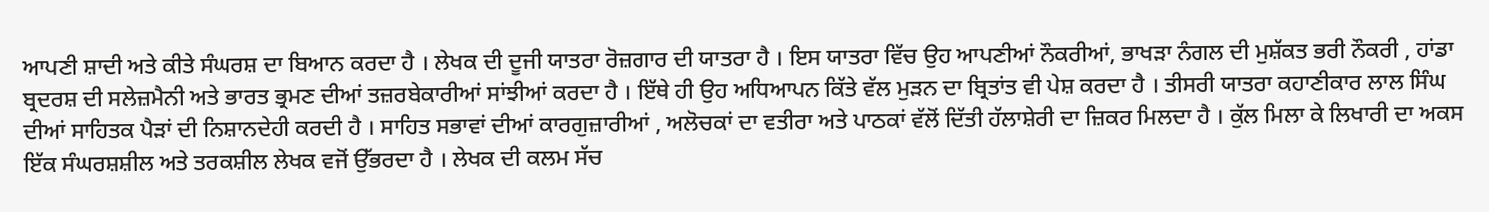ਆਪਣੀ ਸ਼ਾਦੀ ਅਤੇ ਕੀਤੇ ਸੰਘਰਸ਼ ਦਾ ਬਿਆਨ ਕਰਦਾ ਹੈ । ਲੇਖਕ ਦੀ ਦੂਜੀ ਯਾਤਰਾ ਰੋਜ਼ਗਾਰ ਦੀ ਯਾਤਰਾ ਹੈ । ਇਸ ਯਾਤਰਾ ਵਿੱਚ ਉਹ ਆਪਣੀਆਂ ਨੌਕਰੀਆਂ, ਭਾਖੜਾ ਨੰਗਲ ਦੀ ਮੁਸ਼ੱਕਤ ਭਰੀ ਨੌਕਰੀ , ਹਾਂਡਾ ਬ੍ਰਦਰਸ਼ ਦੀ ਸਲੇਜ਼ਮੈਨੀ ਅਤੇ ਭਾਰਤ ਭ੍ਰਮਣ ਦੀਆਂ ਤਜ਼ਰਬੇਕਾਰੀਆਂ ਸਾਂਝੀਆਂ ਕਰਦਾ ਹੈ । ਇੱਥੇ ਹੀ ਉਹ ਅਧਿਆਪਨ ਕਿੱਤੇ ਵੱਲ ਮੁੜਨ ਦਾ ਬ੍ਰਿਤਾਂਤ ਵੀ ਪੇਸ਼ ਕਰਦਾ ਹੈ । ਤੀਸਰੀ ਯਾਤਰਾ ਕਹਾਣੀਕਾਰ ਲਾਲ ਸਿੰਘ ਦੀਆਂ ਸਾਹਿਤਕ ਪੈੜਾਂ ਦੀ ਨਿਸ਼ਾਨਦੇਹੀ ਕਰਦੀ ਹੈ । ਸਾਹਿਤ ਸਭਾਵਾਂ ਦੀਆਂ ਕਾਰਗੁਜ਼ਾਰੀਆਂ , ਅਲੋਚਕਾਂ ਦਾ ਵਤੀਰਾ ਅਤੇ ਪਾਠਕਾਂ ਵੱਲੋਂ ਦਿੱਤੀ ਹੱਲਾਸ਼ੇਰੀ ਦਾ ਜ਼ਿਕਰ ਮਿਲਦਾ ਹੈ । ਕੁੱਲ ਮਿਲਾ ਕੇ ਲਿਖਾਰੀ ਦਾ ਅਕਸ ਇੱਕ ਸੰਘਰਸ਼ਸ਼ੀਲ ਅਤੇ ਤਰਕਸ਼ੀਲ ਲੇਖਕ ਵਜੋਂ ਉੱਭਰਦਾ ਹੈ । ਲੇਖਕ ਦੀ ਕਲਮ ਸੱਚ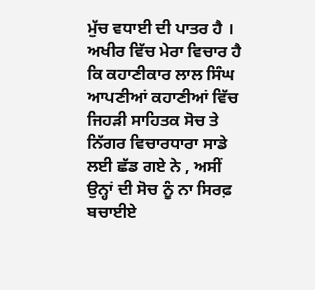ਮੁੱਚ ਵਧਾਈ ਦੀ ਪਾਤਰ ਹੈ ।
ਅਖੀਰ ਵਿੱਚ ਮੇਰਾ ਵਿਚਾਰ ਹੈ ਕਿ ਕਹਾਣੀਕਾਰ ਲਾਲ ਸਿੰਘ ਆਪਣੀਆਂ ਕਹਾਣੀਆਂ ਵਿੱਚ ਜਿਹੜੀ ਸਾਹਿਤਕ ਸੋਚ ਤੇ ਨਿੱਗਰ ਵਿਚਾਰਧਾਰਾ ਸਾਡੇ ਲਈ ਛੱਡ ਗਏ ਨੇ , ਅਸੀਂ ਉਨ੍ਹਾਂ ਦੀ ਸੋਚ ਨੂੰ ਨਾ ਸਿਰਫ਼ ਬਚਾਈਏ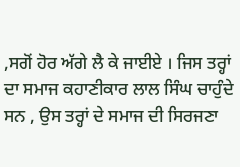,ਸਗੋਂ ਹੋਰ ਅੱਗੇ ਲੈ ਕੇ ਜਾਈਏ । ਜਿਸ ਤਰ੍ਹਾਂ ਦਾ ਸਮਾਜ ਕਹਾਣੀਕਾਰ ਲਾਲ ਸਿੰਘ ਚਾਹੁੰਦੇ ਸਨ , ਉਸ ਤਰ੍ਹਾਂ ਦੇ ਸਮਾਜ ਦੀ ਸਿਰਜਣਾ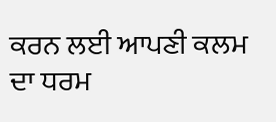ਕਰਨ ਲਈ ਆਪਣੀ ਕਲਮ ਦਾ ਧਰਮ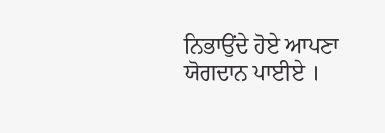ਨਿਭਾਉਂਦੇ ਹੋਏ ਆਪਣਾ ਯੋਗਦਾਨ ਪਾਈਏ ।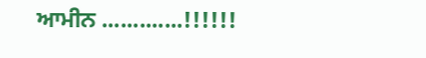ਆਮੀਨ .............!!!!!!